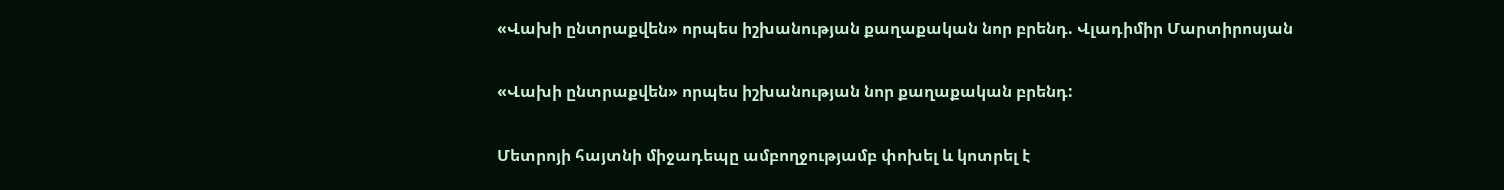«Վախի ընտրաքվեն» որպես իշխանության քաղաքական նոր բրենդ. Վլադիմիր Մարտիրոսյան

«Վախի ընտրաքվեն» որպես իշխանության նոր քաղաքական բրենդ:

Մետրոյի հայտնի միջադեպը ամբողջությամբ փոխել և կոտրել է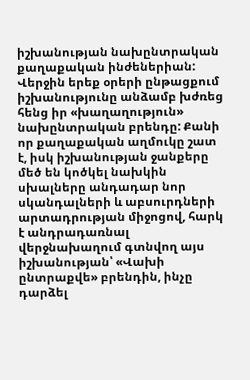իշխանության նախընտրական քաղաքական ինժեներիան: Վերջին երեք օրերի ընթացքում իշխանությունը անձամբ խժռեց հենց իր «խաղաղություն» նախընտրական բրենդը: Քանի որ քաղաքական աղմուկը շատ է, իսկ իշխանության ջանքերը մեծ են կոծկել նախկին սխալները անդադար նոր սկանդալների և աբսուրդների արտադրության միջոցով, հարկ է անդրադառնալ վերջնախաղում գտնվող այս իշխանության՝ «Վախի ընտրաքվե» բրենդին, ինչը դարձել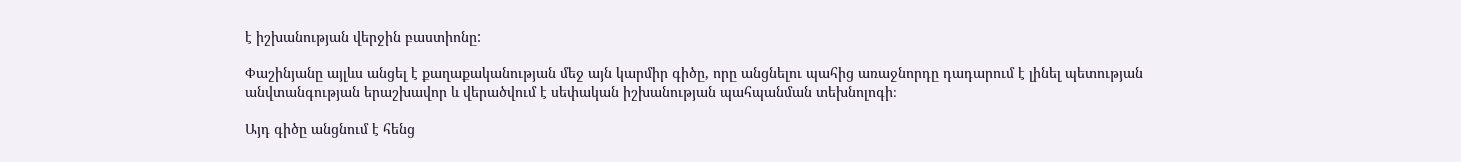է իշխանության վերջին բաստիոնը:

Փաշինյանը այլևս անցել է քաղաքականության մեջ այն կարմիր գիծը, որը անցնելու պահից առաջնորդը դադարում է լինել պետության անվտանգության երաշխավոր և վերածվում է սեփական իշխանության պահպանման տեխնոլոգի։

Այդ գիծը անցնում է հենց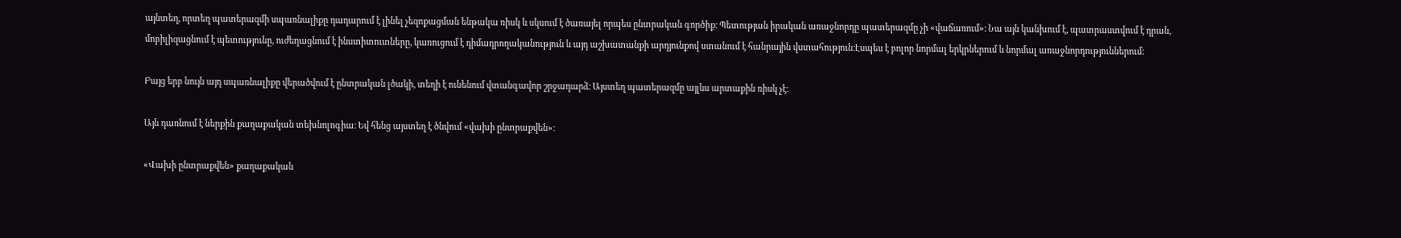այնտեղ, որտեղ պատերազմի սպառնալիքը դադարում է լինել չեզոքացման ենթակա ռիսկ և սկսում է ծառայել որպես ընտրական գործիք։ Պետության իրական առաջնորդը պատերազմը չի «վաճառում»։ Նա այն կանխում է, պատրաստվում է դրան, մոբիլիզացնում է պետությունը, ուժեղացնում է ինստիտուտները, կառուցում է դիմադրողականություն և այդ աշխատանքի արդյունքով ստանում է հանրային վստահություն։Էսպես է բոլոր նորմալ երկրներում և նորմալ առաջնորդություններում:

Բայց երբ նույն այդ սպառնալիքը վերածվում է ընտրական լծակի, տեղի է ունենում վտանգավոր շրջադարձ։ Այստեղ պատերազմը այլևս արտաքին ռիսկ չէ։

Այն դառնում է ներքին քաղաքական տեխնոլոգիա։ Եվ հենց այստեղ է ծնվում «վախի ընտրաքվեն»։

«Վախի ընտրաքվեն» քաղաքական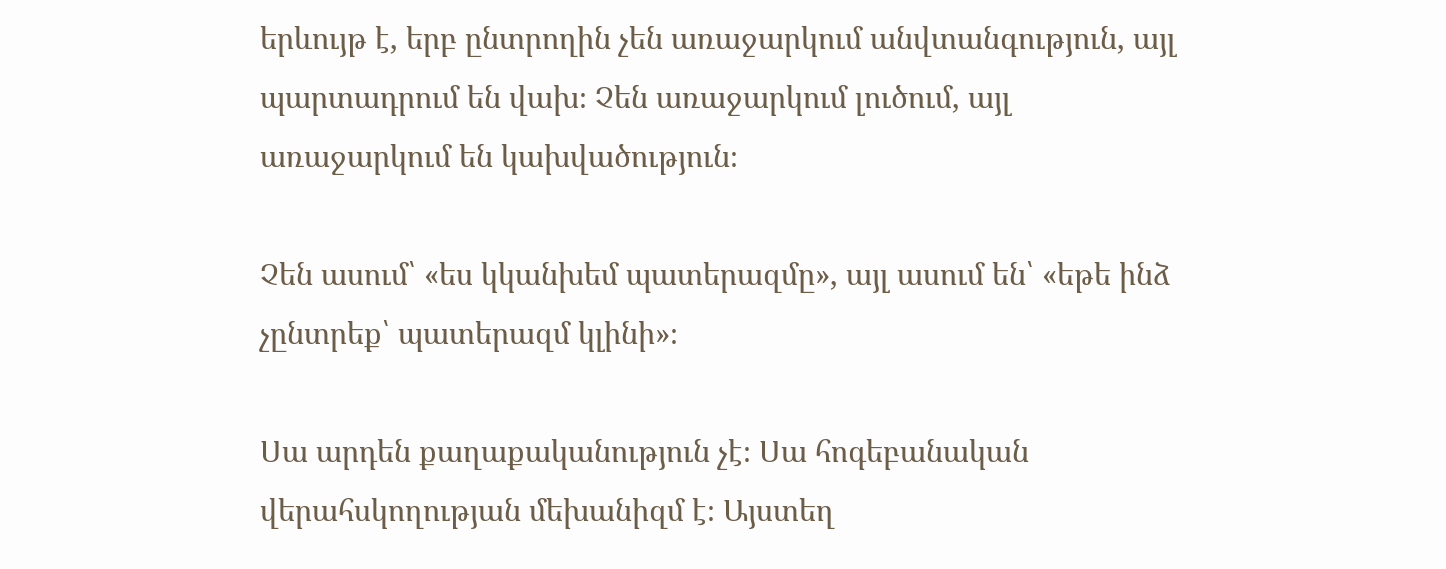երևույթ է, երբ ընտրողին չեն առաջարկում անվտանգություն, այլ պարտադրում են վախ։ Չեն առաջարկում լուծում, այլ առաջարկում են կախվածություն։

Չեն ասում՝ «ես կկանխեմ պատերազմը», այլ ասում են՝ «եթե ինձ չընտրեք՝ պատերազմ կլինի»։

Սա արդեն քաղաքականություն չէ։ Սա հոգեբանական վերահսկողության մեխանիզմ է։ Այստեղ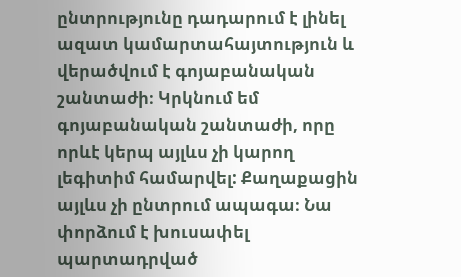ընտրությունը դադարում է լինել ազատ կամարտահայտություն և վերածվում է գոյաբանական շանտաժի։ Կրկնում եմ գոյաբանական շանտաժի, որը որևէ կերպ այլևս չի կարող լեգիտիմ համարվել: Քաղաքացին այլևս չի ընտրում ապագա։ Նա փորձում է խուսափել պարտադրված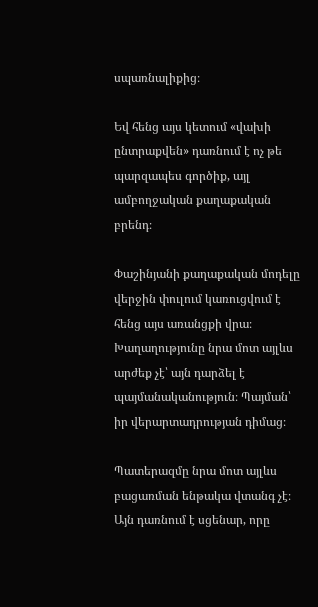սպառնալիքից։

Եվ հենց այս կետում «վախի ընտրաքվեն» դառնում է ոչ թե պարզապես գործիք, այլ ամբողջական քաղաքական բրենդ։

Փաշինյանի քաղաքական մոդելը վերջին փուլում կառուցվում է հենց այս առանցքի վրա։ Խաղաղությունը նրա մոտ այլևս արժեք չէ՝ այն դարձել է պայմանականություն։ Պայման՝ իր վերարտադրության դիմաց։

Պատերազմը նրա մոտ այլևս բացառման ենթակա վտանգ չէ։ Այն դառնում է սցենար, որը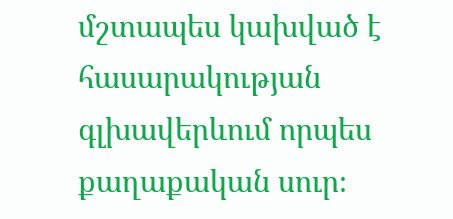մշտապես կախված է հասարակության գլխավերևում որպես քաղաքական սուր։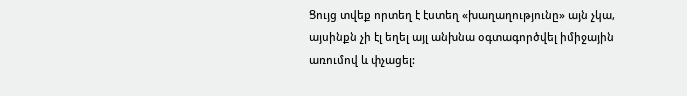Ցույց տվեք որտեղ է էստեղ «խաղաղությունը» այն չկա, այսինքն չի էլ եղել այլ անխնա օգտագործվել իմիջային առումով և փչացել: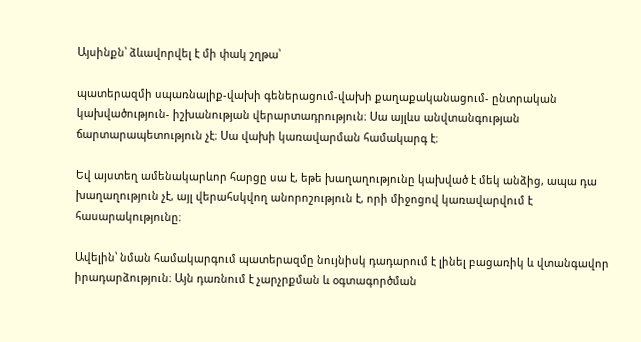Այսինքն՝ ձևավորվել է մի փակ շղթա՝

պատերազմի սպառնալիք-վախի գեներացում-վախի քաղաքականացում- ընտրական կախվածություն- իշխանության վերարտադրություն։ Սա այլևս անվտանգության ճարտարապետություն չէ։ Սա վախի կառավարման համակարգ է։

Եվ այստեղ ամենակարևոր հարցը սա է, եթե խաղաղությունը կախված է մեկ անձից, ապա դա խաղաղություն չէ, այլ վերահսկվող անորոշություն է, որի միջոցով կառավարվում է հասարակությունը։

Ավելին՝ նման համակարգում պատերազմը նույնիսկ դադարում է լինել բացառիկ և վտանգավոր իրադարձություն։ Այն դառնում է չարչրքման և օգտագործման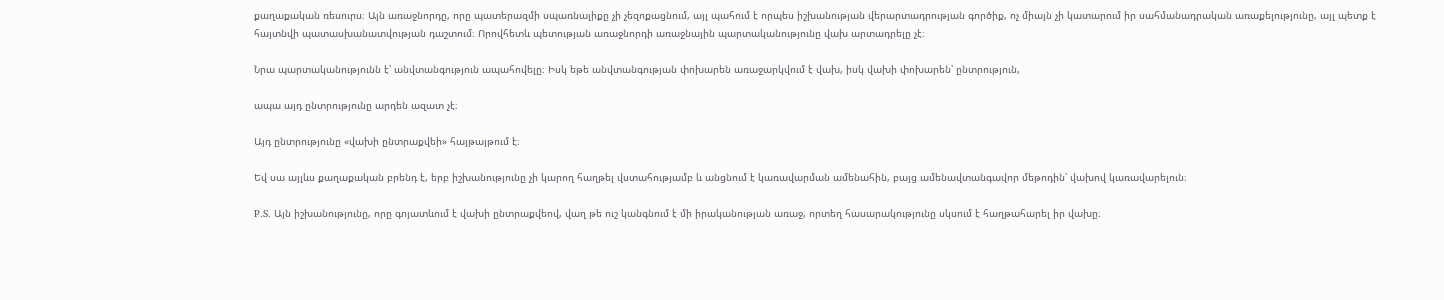քաղաքական ռեսուրս։ Այն առաջնորդը, որը պատերազմի սպառնալիքը չի չեզոքացնում, այլ պահում է որպես իշխանության վերարտադրության գործիք, ոչ միայն չի կատարում իր սահմանադրական առաքելությունը, այլ պետք է հայտնվի պատասխանատվության դաշտում։ Որովհետև պետության առաջնորդի առաջնային պարտականությունը վախ արտադրելը չէ։

Նրա պարտականությունն է՝ անվտանգություն ապահովելը։ Իսկ եթե անվտանգության փոխարեն առաջարկվում է վախ, իսկ վախի փոխարեն՝ ընտրություն,

ապա այդ ընտրությունը արդեն ազատ չէ։

Այդ ընտրությունը «վախի ընտրաքվեի» հայթայթում է։

Եվ սա այլևս քաղաքական բրենդ է, երբ իշխանությունը չի կարող հաղթել վստահությամբ և անցնում է կառավարման ամենահին, բայց ամենավտանգավոր մեթոդին՝ վախով կառավարելուն։

P.S. Այն իշխանությունը, որը գոյատևում է վախի ընտրաքվեով, վաղ թե ուշ կանգնում է մի իրականության առաջ, որտեղ հասարակությունը սկսում է հաղթահարել իր վախը։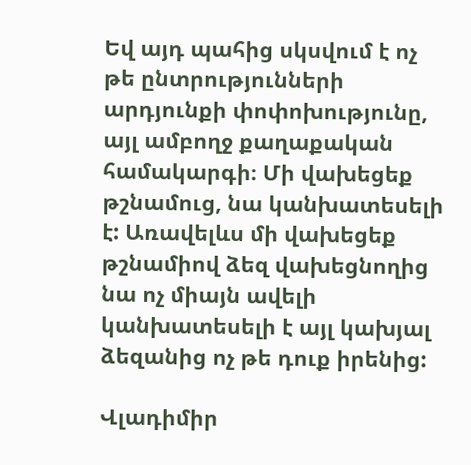Եվ այդ պահից սկսվում է ոչ թե ընտրությունների արդյունքի փոփոխությունը, այլ ամբողջ քաղաքական համակարգի։ Մի վախեցեք թշնամուց, նա կանխատեսելի է: Առավելևս մի վախեցեք թշնամիով ձեզ վախեցնողից նա ոչ միայն ավելի կանխատեսելի է այլ կախյալ ձեզանից ոչ թե դուք իրենից:

Վլադիմիր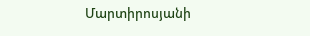Մարտիրոսյանի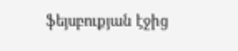ֆեյսբուքյան էջից